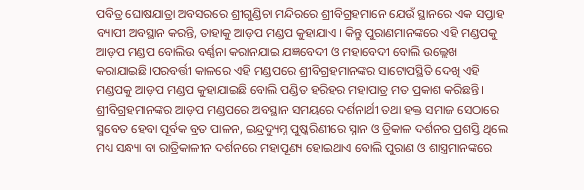ପବିତ୍ର ଘୋଷଯାତ୍ରା ଅବସରରେ ଶ୍ରୀଗୁଣ୍ଡିଚା ମନ୍ଦିରରେ ଶ୍ରୀବିଗ୍ରହମାନେ ଯେଉଁ ସ୍ଥାନରେ ଏକ ସପ୍ତାହ ବ୍ୟାପୀ ଅବସ୍ଥାନ କରନ୍ତି, ତାହାକୁ ଆଡ଼ପ ମଣ୍ଡପ କୁହାଯାଏ । କିନ୍ତୁ ପୁରାଣମାନଙ୍କରେ ଏହି ମଣ୍ଡପକୁ ଆଡ଼ପ ମଣ୍ଡପ ବୋଲିଉ ବର୍ଣ୍ଣନା କରାନଯାଇ ଯଜ୍ଞବେଦୀ ଓ ମହାବେଦୀ ବୋଲି ଉଲ୍ଲେଖ କରାଯାଇଛି।ପରବର୍ତ୍ତୀ କାଳରେ ଏହି ମଣ୍ଡପରେ ଶ୍ରୀବିଗ୍ରହମାନଙ୍କର ସାଟୋପସ୍ଥିତି ଦେଖି ଏହି ମଣ୍ଡପକୁ ଆଡ଼ପ ମଣ୍ଡପ କୁହାଯାଇଛି ବୋଲି ପଣ୍ଡିତ ହରିହର ମହାପାତ୍ର ମତ ପ୍ରକାଶ କରିଛନ୍ତି। ଶ୍ରୀବିଗ୍ରହମାନଙ୍କର ଆଡ଼ପ ମଣ୍ଡପରେ ଅବସ୍ଥାନ ସମୟରେ ଦର୍ଶନାର୍ଥୀ ତଥା ହକ୍ତ ସମାଜ ସେଠାରେ ସ୍ମବେତ ହେବା ପୂର୍ବକ ବ୍ରତ ପାଳନ, ଇନ୍ଦ୍ରଦ୍ୟୁମ୍ନ ପୁଷ୍କରିଣୀରେ ସ୍ନାନ ଓ ତ୍ରିକାଳ ଦର୍ଶନର ପ୍ରଶସ୍ତି ଥିଲେ ମଧ୍ୟ ସନ୍ଧ୍ୟା ବା ରାତ୍ରିକାଳୀନ ଦର୍ଶନରେ ମହାପୂଣ୍ୟ ହୋଇଥାଏ ବୋଲି ପୁରାଣ ଓ ଶାସ୍ତ୍ରମାନଙ୍କରେ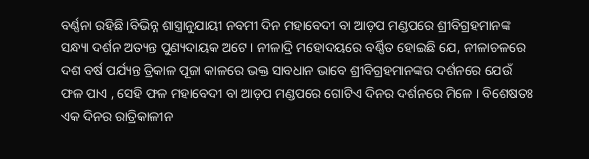ବର୍ଣ୍ଣନା ରହିଛି।ବିଭିନ୍ନ ଶାସ୍ତ୍ରାନୁଯାୟୀ ନବମୀ ଦିନ ମହାବେଦୀ ବା ଆଡ଼ପ ମଣ୍ଡପରେ ଶ୍ରୀବିଗ୍ରହମାନଙ୍କ ସନ୍ଧ୍ୟା ଦର୍ଶନ ଅତ୍ୟନ୍ତ ପୁଣ୍ୟଦାୟକ ଅଟେ। ନୀଳାଦ୍ରି ମହୋଦୟରେ ବର୍ଣ୍ଣିତ ହୋଇଛି ଯେ, ନୀଳାଚଳରେ ଦଶ ବର୍ଷ ପର୍ଯ୍ୟନ୍ତ ତ୍ରିକାଳ ପୂଜା କାଳରେ ଭକ୍ତ ସାବଧାନ ଭାବେ ଶ୍ରୀବିଗ୍ରହମାନଙ୍କର ଦର୍ଶନରେ ଯେଉଁ ଫଳ ପାଏ , ସେହି ଫଳ ମହାବେଦୀ ବା ଆଡ଼ପ ମଣ୍ଡପରେ ଗୋଟିଏ ଦିନର ଦର୍ଶନରେ ମିଳେ । ବିଶେଷତଃ ଏକ ଦିନର ରାତ୍ରିକାଳୀନ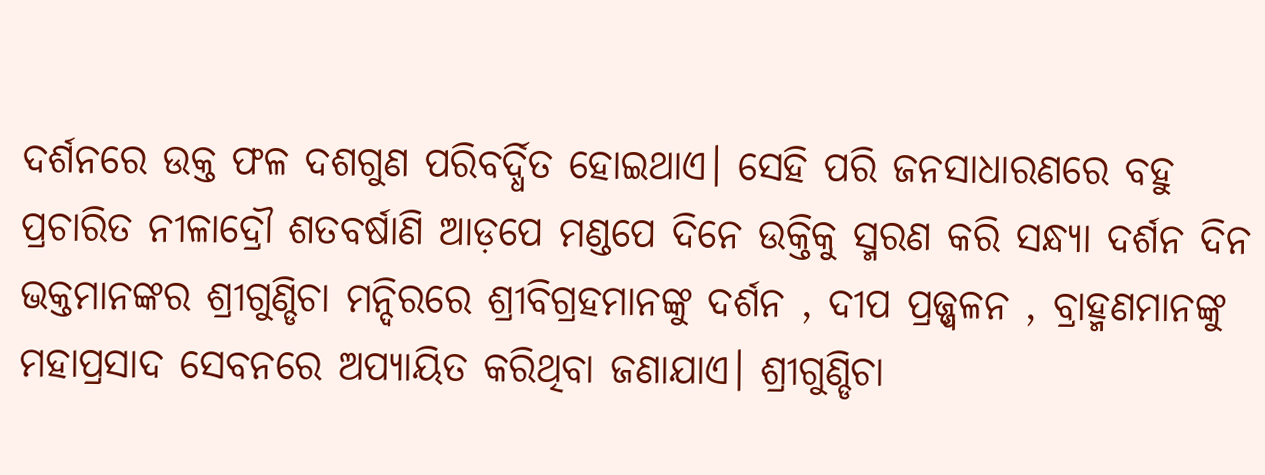ଦର୍ଶନରେ ଉକ୍ତ ଫଳ ଦଶଗୁଣ ପରିବର୍ଦ୍ଧିତ ହୋଇଥାଏ। ସେହି ପରି ଜନସାଧାରଣରେ ବହୁ ପ୍ରଚାରିତ ନୀଳାଦ୍ରୌ ଶତବର୍ଷାଣି ଆଡ଼ପେ ମଣ୍ଡପେ ଦିନେ ଉକ୍ତିକୁ ସ୍ମରଣ କରି ସନ୍ଧ୍ୟା ଦର୍ଶନ ଦିନ ଭକ୍ତମାନଙ୍କର ଶ୍ରୀଗୁଣ୍ଡିଚା ମନ୍ଦିରରେ ଶ୍ରୀବିଗ୍ରହମାନଙ୍କୁ ଦର୍ଶନ , ଦୀପ ପ୍ରଜ୍ଜ୍ୱଳନ , ବ୍ରାହ୍ମଣମାନଙ୍କୁ ମହାପ୍ରସାଦ ସେବନରେ ଅପ୍ୟାୟିତ କରିଥିବା ଜଣାଯାଏ। ଶ୍ରୀଗୁଣ୍ଡିଚା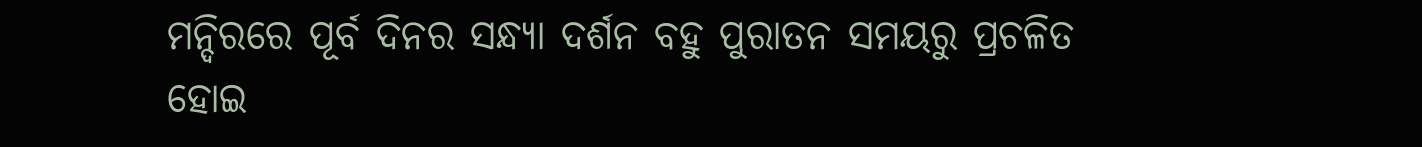ମନ୍ଦିରରେ ପୂର୍ବ ଦିନର ସନ୍ଧ୍ୟା ଦର୍ଶନ ବହୁ ପୁରାତନ ସମୟରୁ ପ୍ରଚଳିତ ହୋଇ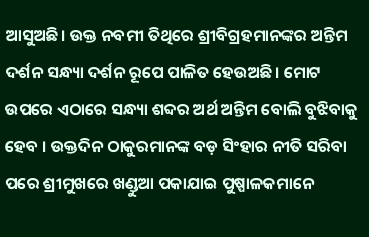ଆସୁଅଛି। ଉକ୍ତ ନବମୀ ତିଥିରେ ଶ୍ରୀବିଗ୍ରହମାନଙ୍କର ଅନ୍ତିମ ଦର୍ଶନ ସନ୍ଧ୍ୟା ଦର୍ଶନ ରୂପେ ପାଳିତ ହେଉଅଛି। ମୋଟ ଉପରେ ଏଠାରେ ସନ୍ଧ୍ୟା ଶବ୍ଦର ଅର୍ଥ ଅନ୍ତିମ ବୋଲି ବୁଝିବାକୁ ହେବ । ଉକ୍ତଦିନ ଠାକୁରମାନଙ୍କ ବଡ଼ ସିଂହାର ନୀତି ସରିବା ପରେ ଶ୍ରୀମୁଖରେ ଖଣ୍ଡୁଆ ପକାଯାଇ ପୁଷ୍ପାଳକମାନେ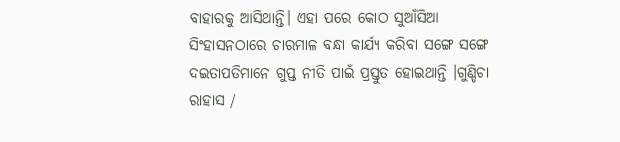ବାହାରକୁ ଆସିଥାନ୍ତି। ଏହା ପରେ କୋଠ ସୁଆଁସିଆ ସିଂହାସନଠାରେ ଚାରମାଳ ବନ୍ଧା କାର୍ଯ୍ୟ କରିବା ସଙ୍ଗେ ସଙ୍ଗେ ଦଇତାପତିମାନେ ଗୁପ୍ତ ନୀତି ପାଇଁ ପ୍ରସ୍ତୁତ ହୋଇଥାନ୍ତି ।ଗୁଣ୍ଡିଚା ରାହାସ /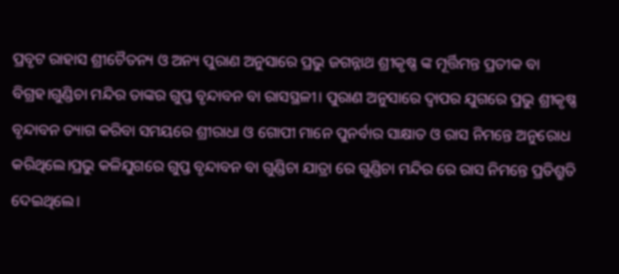ପ୍ରବୃଟ ରାହାସ ଶ୍ରୀଚୈତନ୍ୟ ଓ ଅନ୍ୟ ପୁରାଣ ଅନୁସାରେ ପ୍ରଭୁ ଜଗନ୍ନାଥ ଶ୍ରୀକୃଷ୍ଣ ଙ୍କ ମୂର୍ତ୍ତିମନ୍ତ ପ୍ରତୀକ ବା ବିଗ୍ରହ।ଗୁଣ୍ଡିଚା ମନ୍ଦିର ତାଙ୍କର ଗୁପ୍ତ ବୃନ୍ଦାବନ ବା ରାସସ୍ଥଳୀ। ପୁରାଣ ଅନୁସାରେ ଦ୍ଵାପର ଯୁଗରେ ପ୍ରଭୁ ଶ୍ରୀକୃଷ୍ଣ ବୃନ୍ଦାବନ ତ୍ୟାଗ କରିବା ସମୟରେ ଶ୍ରୀରାଧା ଓ ଗୋପୀ ମାନେ ପୁନର୍ବାର ସାକ୍ଷାତ ଓ ରାସ ନିମନ୍ତେ ଅନୁରୋଧ କରିଥିଲେ।ପ୍ରଭୁ କଳିଯୁଗରେ ଗୁପ୍ତ ବୃନ୍ଦାବନ ବା ଗୁଣ୍ଡିଚା ଯାତ୍ରା ରେ ଗୁଣ୍ଡିଚା ମନ୍ଦିର ରେ ରାସ ନିମନ୍ତେ ପ୍ରତିଶ୍ରୁତି ଦେଇଥିଲେ।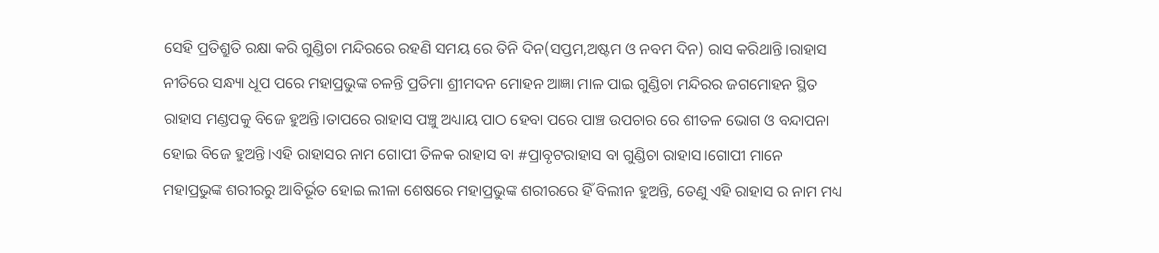ସେହି ପ୍ରତିଶ୍ରୁତି ରକ୍ଷା କରି ଗୁଣ୍ଡିଚା ମନ୍ଦିରରେ ରହଣି ସମୟ ରେ ତିନି ଦିନ(ସପ୍ତମ,ଅଷ୍ଟମ ଓ ନବମ ଦିନ) ରାସ କରିଥାନ୍ତି।ରାହାସ ନୀତିରେ ସନ୍ଧ୍ୟା ଧୂପ ପରେ ମହାପ୍ରଭୁଙ୍କ ଚଳନ୍ତି ପ୍ରତିମା ଶ୍ରୀମଦନ ମୋହନ ଆଜ୍ଞା ମାଳ ପାଇ ଗୁଣ୍ଡିଚା ମନ୍ଦିରର ଜଗମୋହନ ସ୍ଥିତ ରାହାସ ମଣ୍ଡପକୁ ବିଜେ ହୁଅନ୍ତି।ତାପରେ ରାହାସ ପଞ୍ଚୁ ଅଧ୍ୟାୟ ପାଠ ହେବା ପରେ ପାଞ୍ଚ ଉପଚାର ରେ ଶୀତଳ ଭୋଗ ଓ ବନ୍ଦାପନା ହୋଇ ବିଜେ ହୁଅନ୍ତି।ଏହି ରାହାସର ନାମ ଗୋପୀ ତିଳକ ରାହାସ ବା #ପ୍ରାବୃଟରାହାସ ବା ଗୁଣ୍ଡିଚା ରାହାସ।ଗୋପୀ ମାନେ ମହାପ୍ରଭୁଙ୍କ ଶରୀରରୁ ଆବିର୍ଭୂତ ହୋଇ ଲୀଳା ଶେଷରେ ମହାପ୍ରଭୁଙ୍କ ଶରୀରରେ ହିଁ ବିଲୀନ ହୁଅନ୍ତି, ତେଣୁ ଏହି ରାହାସ ର ନାମ ମଧ୍ୟ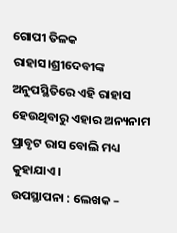ଗୋପୀ ତିଳକ ରାହାସ।ଶ୍ରୀଦେବୀଙ୍କ ଅନୁପସ୍ଥିତିରେ ଏହି ରାହାସ ହେଉଥିବାରୁ ଏହାର ଅନ୍ୟନାମ ପ୍ରାବୃଟ ରାସ ବୋଲି ମଧ୍ୟ କୁହାଯାଏ।
ଉପସ୍ଥାପନା : ଲେଖକ –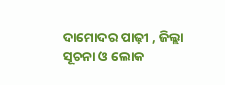ଦାମୋଦର ପାଢ଼ୀ , ଜିଲ୍ଲା ସୂଚନା ଓ ଲୋକ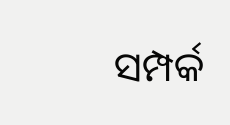ସମ୍ପର୍କ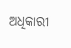ଅଧିକାରୀ